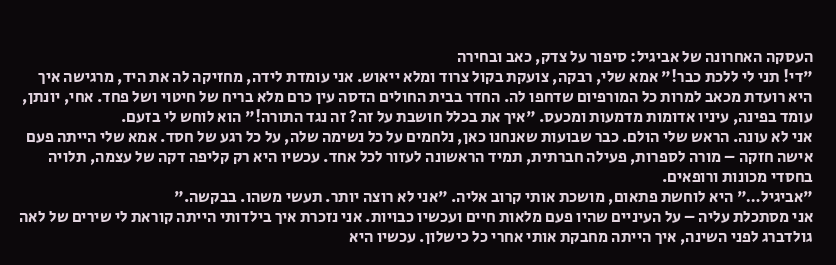העסקה האחרונה של אביגיל: סיפור על צדק, כאב ובחירה
"די! תני לי ללכת כבר!" אמא שלי, רבקה, צועקת בקול צרוד ומלא ייאוש. אני עומדת לידה, מחזיקה לה את היד, מרגישה איך היא רועדת מכאב למרות כל המורפיום שדחפו לה. החדר בבית החולים הדסה עין כרם מלא בריח של חיטוי ושל פחד. אחי, יונתן, עומד בפינה, עיניו אדומות מדמעות ומכעס. "איך את בכלל חושבת על זה? זה נגד התורה!" הוא לוחש לי בזעם.
אני לא עונה. הראש שלי הולם. כבר שבועות שאנחנו כאן, נלחמים על כל נשימה שלה, על כל רגע של חסד. אמא שלי הייתה פעם אישה חזקה – מורה לספרות, פעילה חברתית, תמיד הראשונה לעזור לכל אחד. עכשיו היא רק קליפה דקה של עצמה, תלויה בחסדי מכונות ורופאים.
"אביגיל…" היא לוחשת פתאום, מושכת אותי קרוב אליה. "אני לא רוצה יותר. תעשי משהו. בבקשה."
אני מסתכלת עליה – על העיניים שהיו פעם מלאות חיים ועכשיו כבויות. אני נזכרת איך בילדותי הייתה קוראת לי שירים של לאה גולדברג לפני השינה, איך הייתה מחבקת אותי אחרי כל כישלון. עכשיו היא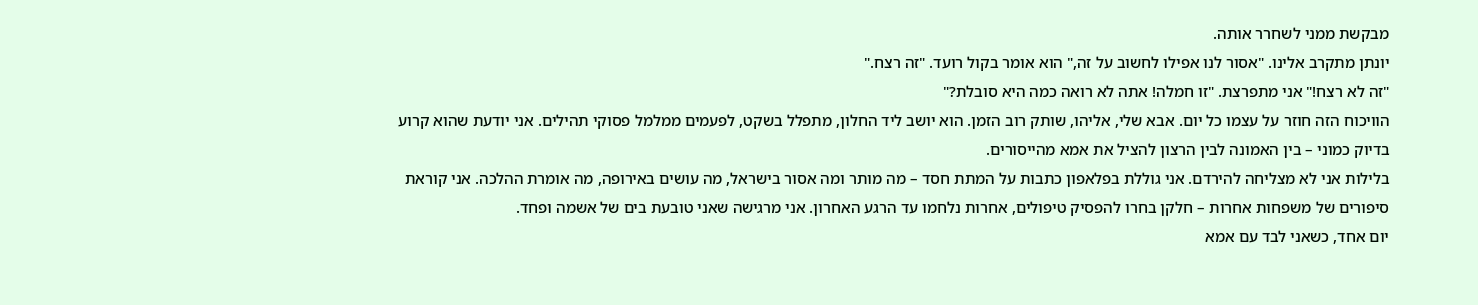מבקשת ממני לשחרר אותה.
יונתן מתקרב אלינו. "אסור לנו אפילו לחשוב על זה," הוא אומר בקול רועד. "זה רצח."
"זה לא רצח!" אני מתפרצת. "זו חמלה! אתה לא רואה כמה היא סובלת?"
הוויכוח הזה חוזר על עצמו כל יום. אבא שלי, אליהו, שותק רוב הזמן. הוא יושב ליד החלון, מתפלל בשקט, לפעמים ממלמל פסוקי תהילים. אני יודעת שהוא קרוע בדיוק כמוני – בין האמונה לבין הרצון להציל את אמא מהייסורים.
בלילות אני לא מצליחה להירדם. אני גוללת בפלאפון כתבות על המתת חסד – מה מותר ומה אסור בישראל, מה עושים באירופה, מה אומרת ההלכה. אני קוראת סיפורים של משפחות אחרות – חלקן בחרו להפסיק טיפולים, אחרות נלחמו עד הרגע האחרון. אני מרגישה שאני טובעת בים של אשמה ופחד.
יום אחד, כשאני לבד עם אמא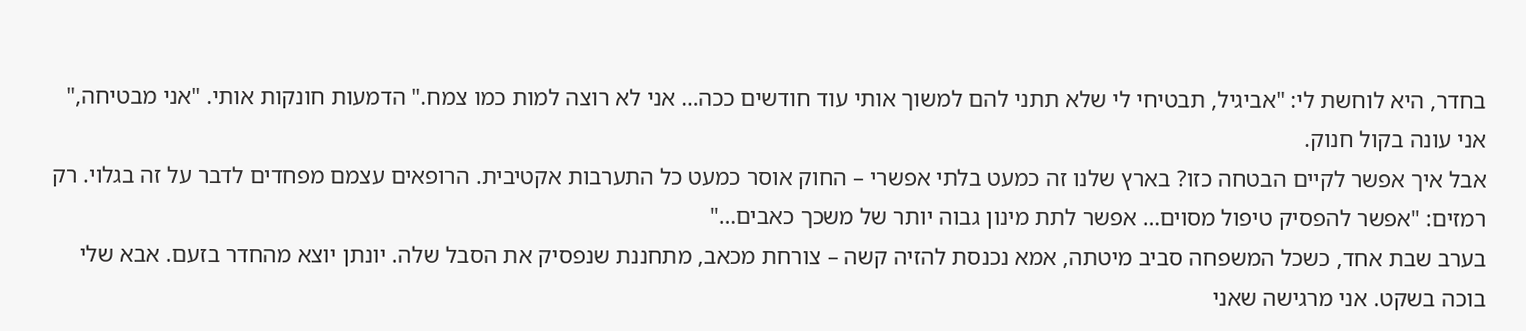בחדר, היא לוחשת לי: "אביגיל, תבטיחי לי שלא תתני להם למשוך אותי עוד חודשים ככה… אני לא רוצה למות כמו צמח." הדמעות חונקות אותי. "אני מבטיחה," אני עונה בקול חנוק.
אבל איך אפשר לקיים הבטחה כזו? בארץ שלנו זה כמעט בלתי אפשרי – החוק אוסר כמעט כל התערבות אקטיבית. הרופאים עצמם מפחדים לדבר על זה בגלוי. רק רמזים: "אפשר להפסיק טיפול מסוים… אפשר לתת מינון גבוה יותר של משכך כאבים…"
בערב שבת אחד, כשכל המשפחה סביב מיטתה, אמא נכנסת להזיה קשה – צורחת מכאב, מתחננת שנפסיק את הסבל שלה. יונתן יוצא מהחדר בזעם. אבא שלי בוכה בשקט. אני מרגישה שאני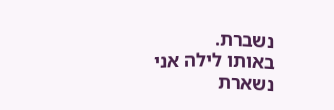נשברת.
באותו לילה אני נשארת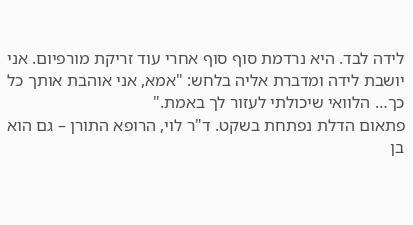לידה לבד. היא נרדמת סוף סוף אחרי עוד זריקת מורפיום. אני יושבת לידה ומדברת אליה בלחש: "אמא, אני אוהבת אותך כל כך… הלוואי שיכולתי לעזור לך באמת."
פתאום הדלת נפתחת בשקט. ד"ר לוי, הרופא התורן – גם הוא בן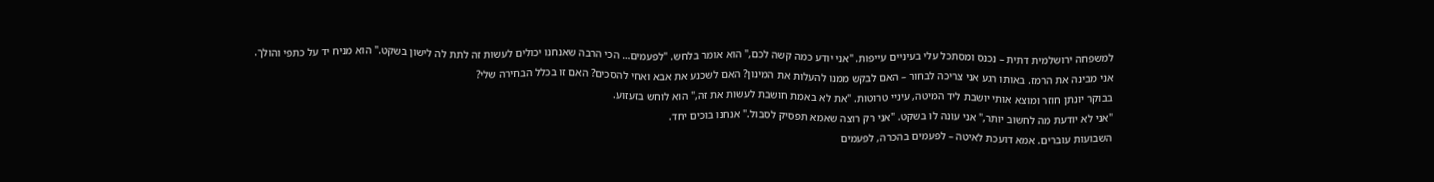למשפחה ירושלמית דתית – נכנס ומסתכל עלי בעיניים עייפות. "אני יודע כמה קשה לכם," הוא אומר בלחש. "לפעמים… הכי הרבה שאנחנו יכולים לעשות זה לתת לה לישון בשקט." הוא מניח יד על כתפי והולך.
אני מבינה את הרמז. באותו רגע אני צריכה לבחור – האם לבקש ממנו להעלות את המינון? האם לשכנע את אבא ואחי להסכים? האם זו בכלל הבחירה שלי?
בבוקר יונתן חוזר ומוצא אותי יושבת ליד המיטה, עיניי טרוטות. "את לא באמת חושבת לעשות את זה," הוא לוחש בזעזוע.
"אני לא יודעת מה לחשוב יותר," אני עונה לו בשקט. "אני רק רוצה שאמא תפסיק לסבול." אנחנו בוכים יחד.
השבועות עוברים. אמא דועכת לאיטה – לפעמים בהכרה, לפעמים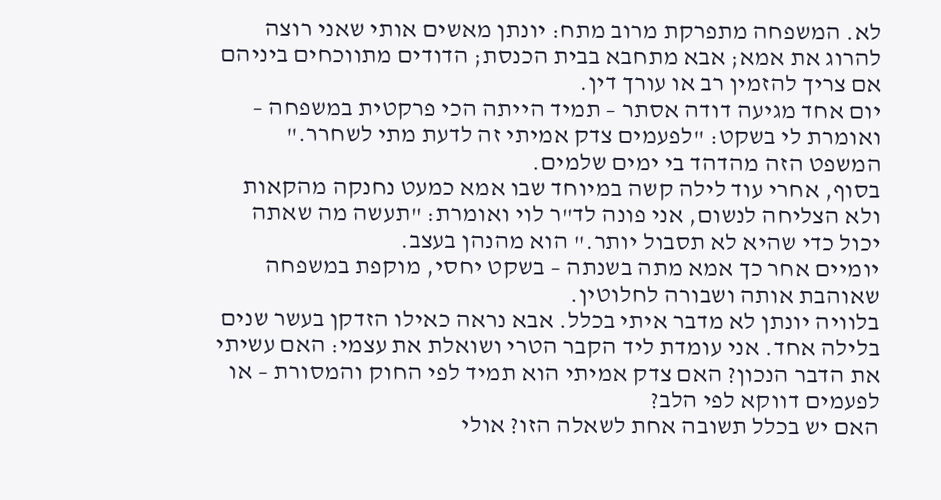לא. המשפחה מתפרקת מרוב מתח: יונתן מאשים אותי שאני רוצה להרוג את אמא; אבא מתחבא בבית הכנסת; הדודים מתווכחים ביניהם אם צריך להזמין רב או עורך דין.
יום אחד מגיעה דודה אסתר – תמיד הייתה הכי פרקטית במשפחה – ואומרת לי בשקט: "לפעמים צדק אמיתי זה לדעת מתי לשחרר." המשפט הזה מהדהד בי ימים שלמים.
בסוף, אחרי עוד לילה קשה במיוחד שבו אמא כמעט נחנקה מהקאות ולא הצליחה לנשום, אני פונה לד"ר לוי ואומרת: "תעשה מה שאתה יכול כדי שהיא לא תסבול יותר." הוא מהנהן בעצב.
יומיים אחר כך אמא מתה בשנתה – בשקט יחסי, מוקפת במשפחה שאוהבת אותה ושבורה לחלוטין.
בלוויה יונתן לא מדבר איתי בכלל. אבא נראה כאילו הזדקן בעשר שנים בלילה אחד. אני עומדת ליד הקבר הטרי ושואלת את עצמי: האם עשיתי את הדבר הנכון? האם צדק אמיתי הוא תמיד לפי החוק והמסורת – או לפעמים דווקא לפי הלב?
האם יש בכלל תשובה אחת לשאלה הזו? אולי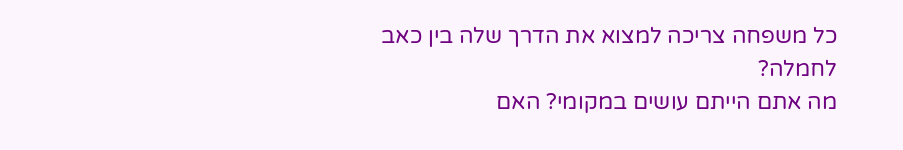כל משפחה צריכה למצוא את הדרך שלה בין כאב לחמלה?
מה אתם הייתם עושים במקומי? האם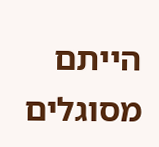הייתם מסוגלים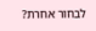לבחור אחרת?